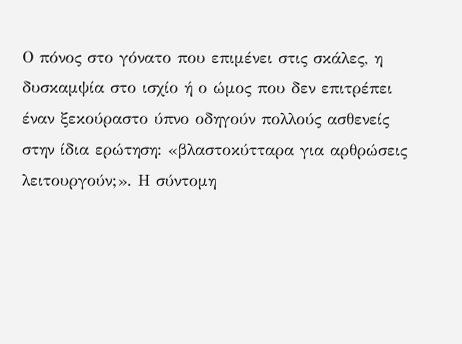Ο πόνος στο γόνατο που επιμένει στις σκάλες, η δυσκαμψία στο ισχίο ή ο ώμος που δεν επιτρέπει έναν ξεκούραστο ύπνο οδηγούν πολλούς ασθενείς στην ίδια ερώτηση: «βλαστοκύτταρα για αρθρώσεις λειτουργούν;». Η σύντομη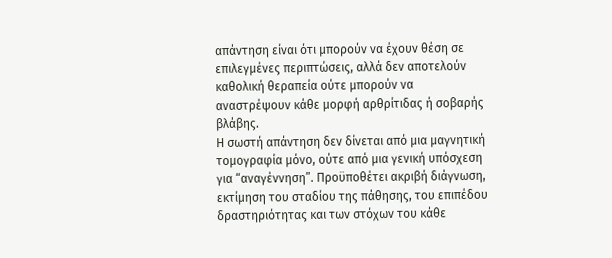απάντηση είναι ότι μπορούν να έχουν θέση σε επιλεγμένες περιπτώσεις, αλλά δεν αποτελούν καθολική θεραπεία ούτε μπορούν να αναστρέψουν κάθε μορφή αρθρίτιδας ή σοβαρής βλάβης.
Η σωστή απάντηση δεν δίνεται από μια μαγνητική τομογραφία μόνο, ούτε από μια γενική υπόσχεση για “αναγέννηση”. Προϋποθέτει ακριβή διάγνωση, εκτίμηση του σταδίου της πάθησης, του επιπέδου δραστηριότητας και των στόχων του κάθε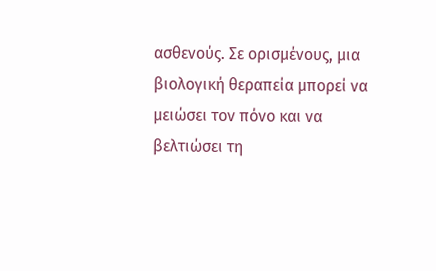ασθενούς. Σε ορισμένους, μια βιολογική θεραπεία μπορεί να μειώσει τον πόνο και να βελτιώσει τη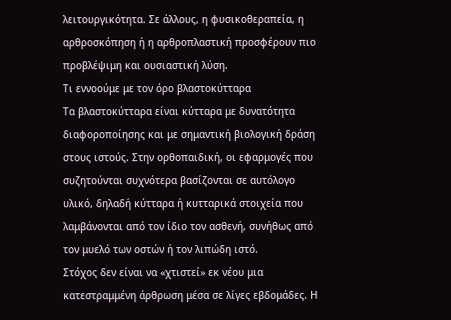λειτουργικότητα. Σε άλλους, η φυσικοθεραπεία, η αρθροσκόπηση ή η αρθροπλαστική προσφέρουν πιο προβλέψιμη και ουσιαστική λύση.
Τι εννοούμε με τον όρο βλαστοκύτταρα
Τα βλαστοκύτταρα είναι κύτταρα με δυνατότητα διαφοροποίησης και με σημαντική βιολογική δράση στους ιστούς. Στην ορθοπαιδική, οι εφαρμογές που συζητούνται συχνότερα βασίζονται σε αυτόλογο υλικό, δηλαδή κύτταρα ή κυτταρικά στοιχεία που λαμβάνονται από τον ίδιο τον ασθενή, συνήθως από τον μυελό των οστών ή τον λιπώδη ιστό.
Στόχος δεν είναι να «χτιστεί» εκ νέου μια κατεστραμμένη άρθρωση μέσα σε λίγες εβδομάδες. Η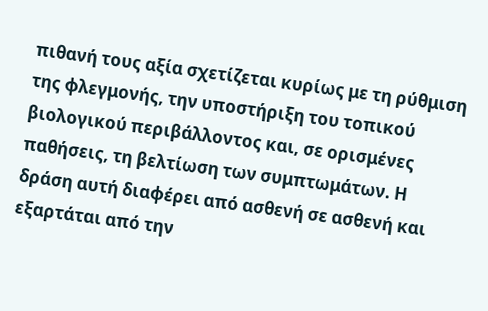πιθανή τους αξία σχετίζεται κυρίως με τη ρύθμιση της φλεγμονής, την υποστήριξη του τοπικού βιολογικού περιβάλλοντος και, σε ορισμένες παθήσεις, τη βελτίωση των συμπτωμάτων. Η δράση αυτή διαφέρει από ασθενή σε ασθενή και εξαρτάται από την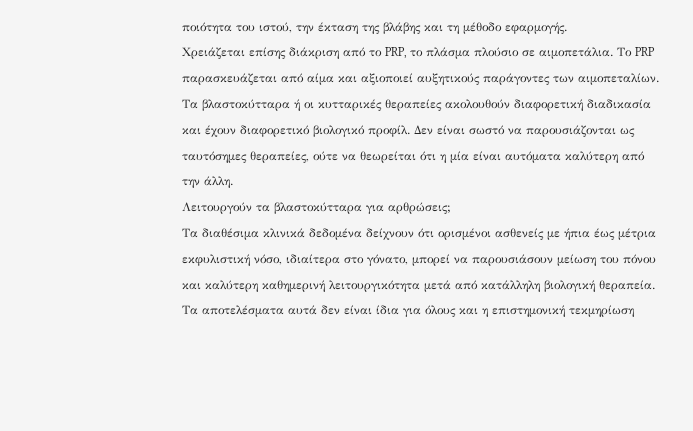ποιότητα του ιστού, την έκταση της βλάβης και τη μέθοδο εφαρμογής.
Χρειάζεται επίσης διάκριση από το PRP, το πλάσμα πλούσιο σε αιμοπετάλια. Το PRP παρασκευάζεται από αίμα και αξιοποιεί αυξητικούς παράγοντες των αιμοπεταλίων. Τα βλαστοκύτταρα ή οι κυτταρικές θεραπείες ακολουθούν διαφορετική διαδικασία και έχουν διαφορετικό βιολογικό προφίλ. Δεν είναι σωστό να παρουσιάζονται ως ταυτόσημες θεραπείες, ούτε να θεωρείται ότι η μία είναι αυτόματα καλύτερη από την άλλη.
Λειτουργούν τα βλαστοκύτταρα για αρθρώσεις;
Τα διαθέσιμα κλινικά δεδομένα δείχνουν ότι ορισμένοι ασθενείς με ήπια έως μέτρια εκφυλιστική νόσο, ιδιαίτερα στο γόνατο, μπορεί να παρουσιάσουν μείωση του πόνου και καλύτερη καθημερινή λειτουργικότητα μετά από κατάλληλη βιολογική θεραπεία. Τα αποτελέσματα αυτά δεν είναι ίδια για όλους και η επιστημονική τεκμηρίωση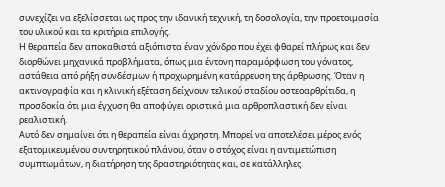συνεχίζει να εξελίσσεται ως προς την ιδανική τεχνική, τη δοσολογία, την προετοιμασία του υλικού και τα κριτήρια επιλογής.
Η θεραπεία δεν αποκαθιστά αξιόπιστα έναν χόνδρο που έχει φθαρεί πλήρως και δεν διορθώνει μηχανικά προβλήματα, όπως μια έντονη παραμόρφωση του γόνατος, αστάθεια από ρήξη συνδέσμων ή προχωρημένη κατάρρευση της άρθρωσης. Όταν η ακτινογραφία και η κλινική εξέταση δείχνουν τελικού σταδίου οστεοαρθρίτιδα, η προσδοκία ότι μια έγχυση θα αποφύγει οριστικά μια αρθροπλαστική δεν είναι ρεαλιστική.
Αυτό δεν σημαίνει ότι η θεραπεία είναι άχρηστη. Μπορεί να αποτελέσει μέρος ενός εξατομικευμένου συντηρητικού πλάνου, όταν ο στόχος είναι η αντιμετώπιση συμπτωμάτων, η διατήρηση της δραστηριότητας και, σε κατάλληλες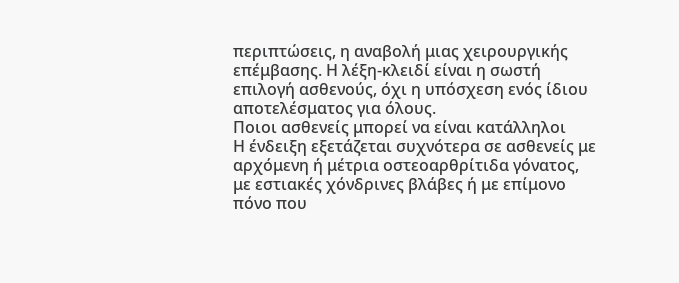περιπτώσεις, η αναβολή μιας χειρουργικής επέμβασης. Η λέξη-κλειδί είναι η σωστή επιλογή ασθενούς, όχι η υπόσχεση ενός ίδιου αποτελέσματος για όλους.
Ποιοι ασθενείς μπορεί να είναι κατάλληλοι
Η ένδειξη εξετάζεται συχνότερα σε ασθενείς με αρχόμενη ή μέτρια οστεοαρθρίτιδα γόνατος, με εστιακές χόνδρινες βλάβες ή με επίμονο πόνο που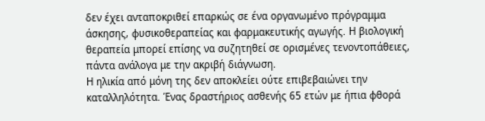δεν έχει ανταποκριθεί επαρκώς σε ένα οργανωμένο πρόγραμμα άσκησης, φυσικοθεραπείας και φαρμακευτικής αγωγής. Η βιολογική θεραπεία μπορεί επίσης να συζητηθεί σε ορισμένες τενοντοπάθειες, πάντα ανάλογα με την ακριβή διάγνωση.
Η ηλικία από μόνη της δεν αποκλείει ούτε επιβεβαιώνει την καταλληλότητα. Ένας δραστήριος ασθενής 65 ετών με ήπια φθορά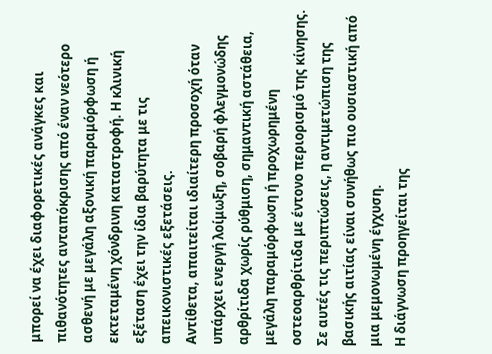μπορεί να έχει διαφορετικές ανάγκες και πιθανότητες ανταπόκρισης από έναν νεότερο ασθενή με μεγάλη αξονική παραμόρφωση ή εκτεταμένη χόνδρινη καταστροφή. Η κλινική εξέταση έχει την ίδια βαρύτητα με τις απεικονιστικές εξετάσεις.
Αντίθετα, απαιτείται ιδιαίτερη προσοχή όταν υπάρχει ενεργή λοίμωξη, σοβαρή φλεγμονώδης αρθρίτιδα χωρίς ρύθμιση, σημαντική αστάθεια, μεγάλη παραμόρφωση ή προχωρημένη οστεοαρθρίτιδα με έντονο περιορισμό της κίνησης. Σε αυτές τις περιπτώσεις, η αντιμετώπιση της βασικής αιτίας είναι συνήθως πιο ουσιαστική από μια μεμονωμένη έγχυση.
Η διάγνωση προηγείται της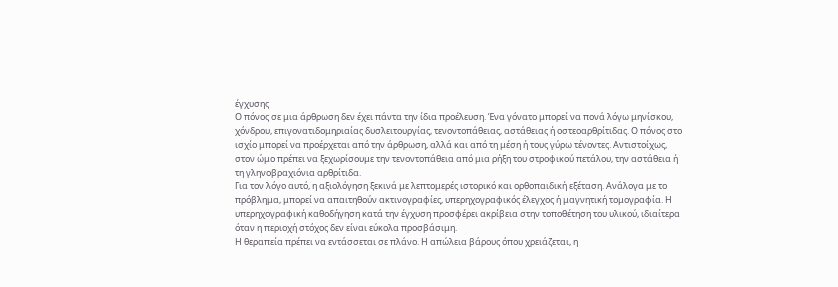έγχυσης
Ο πόνος σε μια άρθρωση δεν έχει πάντα την ίδια προέλευση. Ένα γόνατο μπορεί να πονά λόγω μηνίσκου, χόνδρου, επιγονατιδομηριαίας δυσλειτουργίας, τενοντοπάθειας, αστάθειας ή οστεοαρθρίτιδας. Ο πόνος στο ισχίο μπορεί να προέρχεται από την άρθρωση, αλλά και από τη μέση ή τους γύρω τένοντες. Αντιστοίχως, στον ώμο πρέπει να ξεχωρίσουμε την τενοντοπάθεια από μια ρήξη του στροφικού πετάλου, την αστάθεια ή τη γληνοβραχιόνια αρθρίτιδα.
Για τον λόγο αυτό, η αξιολόγηση ξεκινά με λεπτομερές ιστορικό και ορθοπαιδική εξέταση. Ανάλογα με το πρόβλημα, μπορεί να απαιτηθούν ακτινογραφίες, υπερηχογραφικός έλεγχος ή μαγνητική τομογραφία. Η υπερηχογραφική καθοδήγηση κατά την έγχυση προσφέρει ακρίβεια στην τοποθέτηση του υλικού, ιδιαίτερα όταν η περιοχή στόχος δεν είναι εύκολα προσβάσιμη.
Η θεραπεία πρέπει να εντάσσεται σε πλάνο. Η απώλεια βάρους όπου χρειάζεται, η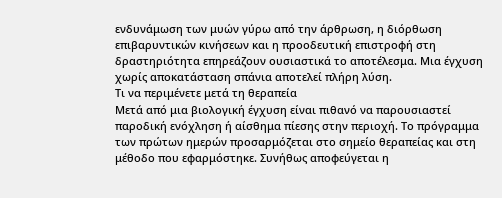ενδυνάμωση των μυών γύρω από την άρθρωση, η διόρθωση επιβαρυντικών κινήσεων και η προοδευτική επιστροφή στη δραστηριότητα επηρεάζουν ουσιαστικά το αποτέλεσμα. Μια έγχυση χωρίς αποκατάσταση σπάνια αποτελεί πλήρη λύση.
Τι να περιμένετε μετά τη θεραπεία
Μετά από μια βιολογική έγχυση είναι πιθανό να παρουσιαστεί παροδική ενόχληση ή αίσθημα πίεσης στην περιοχή. Το πρόγραμμα των πρώτων ημερών προσαρμόζεται στο σημείο θεραπείας και στη μέθοδο που εφαρμόστηκε. Συνήθως αποφεύγεται η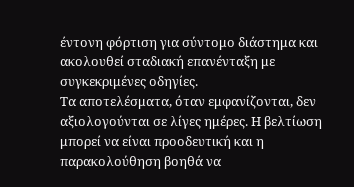έντονη φόρτιση για σύντομο διάστημα και ακολουθεί σταδιακή επανένταξη με συγκεκριμένες οδηγίες.
Τα αποτελέσματα, όταν εμφανίζονται, δεν αξιολογούνται σε λίγες ημέρες. Η βελτίωση μπορεί να είναι προοδευτική και η παρακολούθηση βοηθά να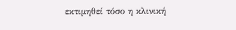εκτιμηθεί τόσο η κλινική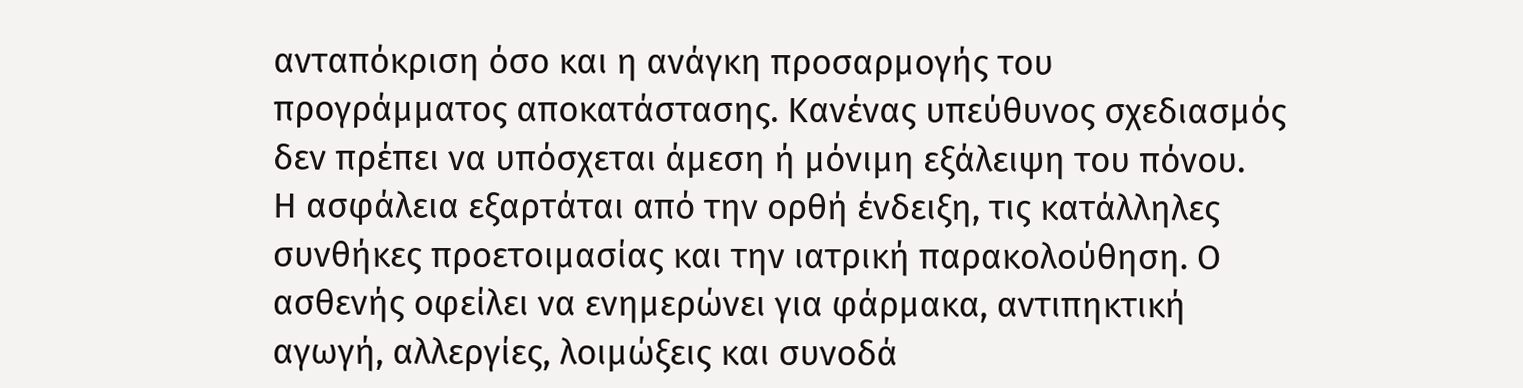ανταπόκριση όσο και η ανάγκη προσαρμογής του προγράμματος αποκατάστασης. Κανένας υπεύθυνος σχεδιασμός δεν πρέπει να υπόσχεται άμεση ή μόνιμη εξάλειψη του πόνου.
Η ασφάλεια εξαρτάται από την ορθή ένδειξη, τις κατάλληλες συνθήκες προετοιμασίας και την ιατρική παρακολούθηση. Ο ασθενής οφείλει να ενημερώνει για φάρμακα, αντιπηκτική αγωγή, αλλεργίες, λοιμώξεις και συνοδά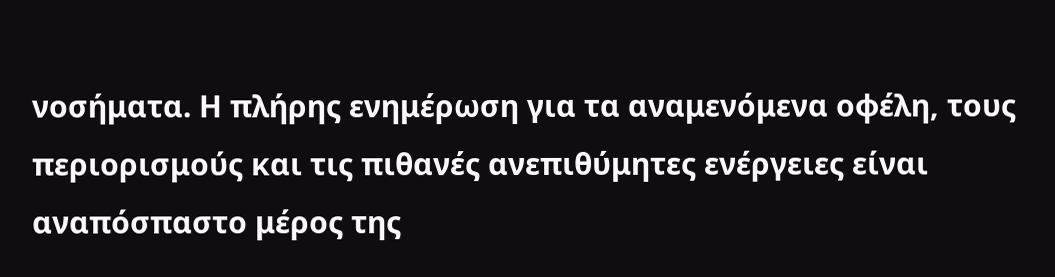νοσήματα. Η πλήρης ενημέρωση για τα αναμενόμενα οφέλη, τους περιορισμούς και τις πιθανές ανεπιθύμητες ενέργειες είναι αναπόσπαστο μέρος της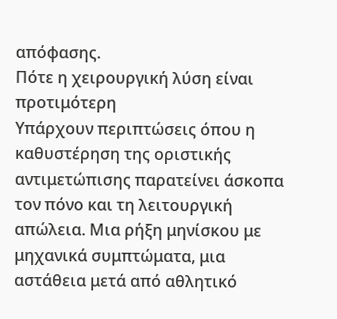απόφασης.
Πότε η χειρουργική λύση είναι προτιμότερη
Υπάρχουν περιπτώσεις όπου η καθυστέρηση της οριστικής αντιμετώπισης παρατείνει άσκοπα τον πόνο και τη λειτουργική απώλεια. Μια ρήξη μηνίσκου με μηχανικά συμπτώματα, μια αστάθεια μετά από αθλητικό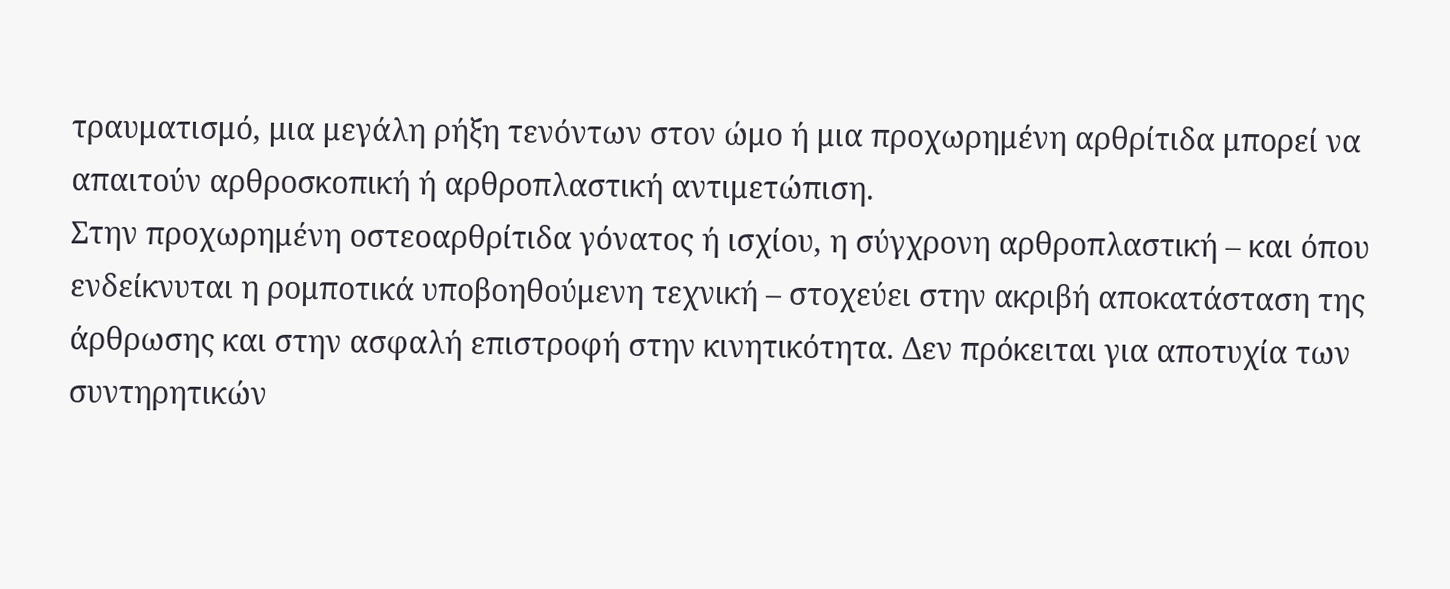τραυματισμό, μια μεγάλη ρήξη τενόντων στον ώμο ή μια προχωρημένη αρθρίτιδα μπορεί να απαιτούν αρθροσκοπική ή αρθροπλαστική αντιμετώπιση.
Στην προχωρημένη οστεοαρθρίτιδα γόνατος ή ισχίου, η σύγχρονη αρθροπλαστική – και όπου ενδείκνυται η ρομποτικά υποβοηθούμενη τεχνική – στοχεύει στην ακριβή αποκατάσταση της άρθρωσης και στην ασφαλή επιστροφή στην κινητικότητα. Δεν πρόκειται για αποτυχία των συντηρητικών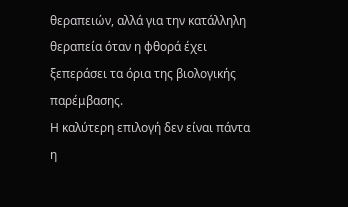θεραπειών, αλλά για την κατάλληλη θεραπεία όταν η φθορά έχει ξεπεράσει τα όρια της βιολογικής παρέμβασης.
Η καλύτερη επιλογή δεν είναι πάντα η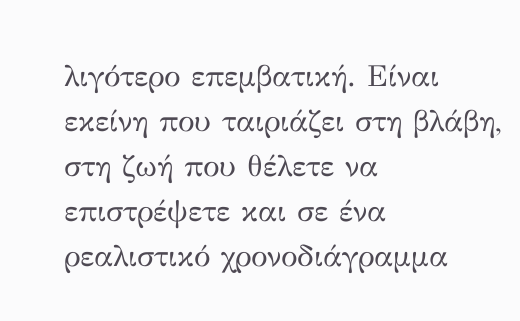λιγότερο επεμβατική. Είναι εκείνη που ταιριάζει στη βλάβη, στη ζωή που θέλετε να επιστρέψετε και σε ένα ρεαλιστικό χρονοδιάγραμμα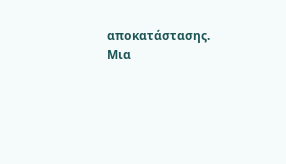αποκατάστασης. Μια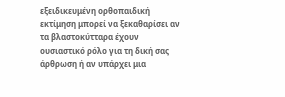εξειδικευμένη ορθοπαιδική εκτίμηση μπορεί να ξεκαθαρίσει αν τα βλαστοκύτταρα έχουν ουσιαστικό ρόλο για τη δική σας άρθρωση ή αν υπάρχει μια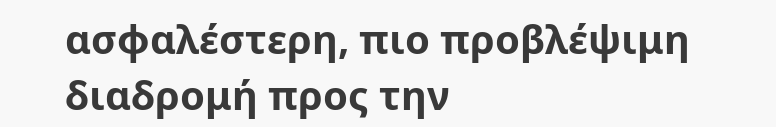ασφαλέστερη, πιο προβλέψιμη διαδρομή προς την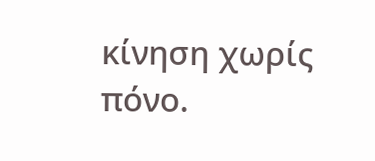κίνηση χωρίς πόνο.